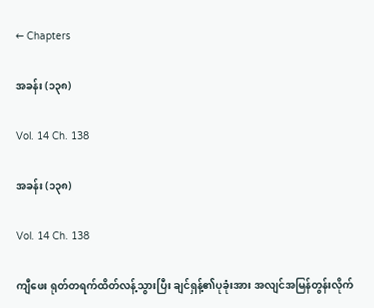← Chapters

အခန်း (၁၃၈)

Vol. 14 Ch. 138

အခန်း (၁၃၈)

Vol. 14 Ch. 138

ကျီဖေး ရုတ်တရက်ထိတ်လန့်သွားပြီး ချင်ရှန့်၏ပုခုံးအား အလျင်အမြန်တွန်းလိုက်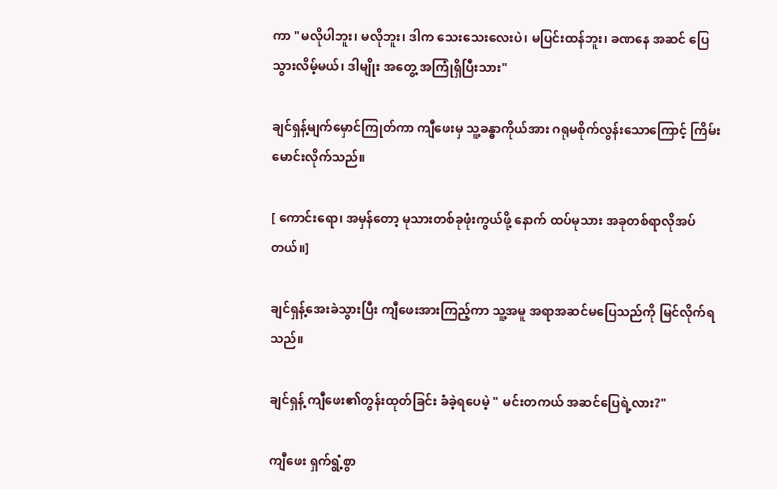ကာ "မလိုပါဘူး၊ မလိုဘူး၊ ဒါက သေးသေးလေးပဲ၊ မပြင်းထန်ဘူး၊ ခဏနေ အဆင် ပြေသွားလိမ့်မယ်၊ ဒါမျိုး အတွေ့ အကြုံရှိပြီးသား"

ချင်ရှန့်မျက်မှောင်ကြုတ်ကာ ကျီဖေးမှ သူ့ခန္ဓာကိုယ်အား ဂရုမစိုက်လွန်းသောကြောင့် ကြိမ်းမောင်းလိုက်သည်။

[ ကောင်းရော၊ အမှန်တော့ မုသားတစ်ခုဖုံးကွယ်ဖို့ နောက် ထပ်မုသား အခုတစ်ရာလိုအပ်တယ်။]

ချင်ရှန့်အေးခဲသွားပြီး ကျီဖေးအားကြည့်ကာ သူ့အမူ အရာအဆင်မပြေသည်ကို မြင်လိုက်ရသည်။

ချင်ရှန့် ကျီဖေး၏တွန်းထုတ်ခြင်း ခံခဲ့ရပေမဲ့ " မင်းတကယ် အဆင်ပြေရဲ့လား?"

ကျီဖေး ရှက်ရွံ့စွာ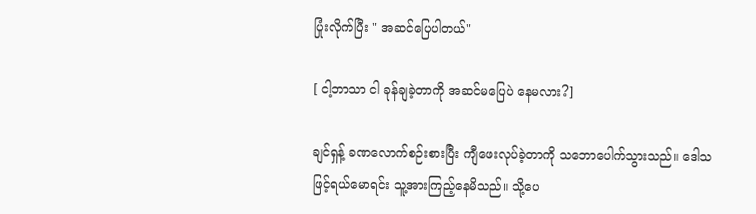ပြုံးလိုက်ပြီး " အဆင်ပြေပါတယ်"

[ ငါ့ဘာသာ ငါ ခုန်ချခဲ့တာကို အဆင်မပြေပဲ နေမလား?]

ချင်ရှန့် ခဏလောက်စဉ်းစားပြီး ကျီဖေးလုပ်ခဲ့တာကို သဘောပေါက်သွားသည်။ ဒေါသဖြင့်ရယ်မောရင်း သူ့အားကြည့်နေမိသည်။ သို့ပေ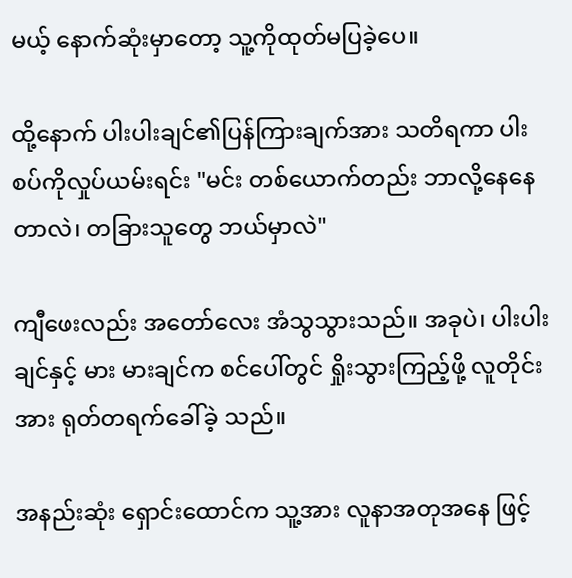မယ့် နောက်ဆုံးမှာတော့ သူ့ကိုထုတ်မပြခဲ့ပေ။

ထို့နောက် ပါးပါးချင်၏ပြန်ကြားချက်အား သတိရကာ ပါးစပ်ကိုလှုပ်ယမ်းရင်း "မင်း တစ်ယောက်တည်း ဘာလို့နေနေတာလဲ၊ တခြားသူတွေ ဘယ်မှာလဲ"

ကျီဖေးလည်း အတော်လေး အံသွသွားသည်။ အခုပဲ၊ ပါးပါးချင်နှင့် မား မားချင်က စင်ပေါ်တွင် ရှိုးသွားကြည့်ဖို့ လူတိုင်းအား ရုတ်တရက်ခေါ်ခဲ့ သည်။

အနည်းဆုံး ရှောင်းထောင်က သူ့အား လူနာအတုအနေ ဖြင့်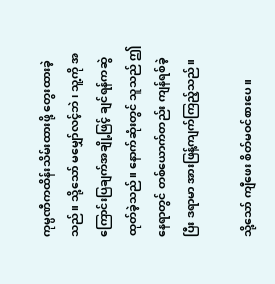ကုမ္ပဏီကထိန်းသိမ်းထားဖို့ တွေးထားခဲ့သည်။ သို့သော် မမျှော်လင့်ဘဲ၊ သူ့ကို အကြောင်းပြချက်အချို့ဖြင့် ချင်ရန်ကဆွဲထုတ်ခဲ့သည်။ နောက်ဆုံးတွင် သူသည် ဤနေရာတွင် တစ်ယောက်တည်း ကျန်ရစ်ခဲ့ပြီး ဒရာမာ အားဖြန့်ကျက်ကြည့်သည်။

သို့သော် ကျီဖေး စိတ်မဝင်စားပေ။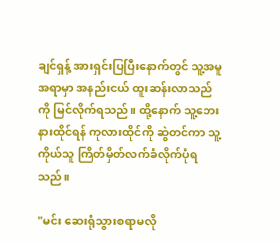ချင်ရှန့် အားရှင်းပြပြီးနောက်တွင် သူ့အမူအရာမှာ အနည်းငယ် ထူးဆန်းလာသည်ကို မြင်လိုက်ရသည်။ ထို့နောက် သူ့ဘေးနားထိုင်ရန် ကုလားထိုင်ကို ဆွဲတင်ကာ သူ့ကိုယ်သူ ကြိတ်မှိတ်လက်ခံလိုက်ပုံရသည်။

"မင်း ဆေးရုံသွားစရာမလို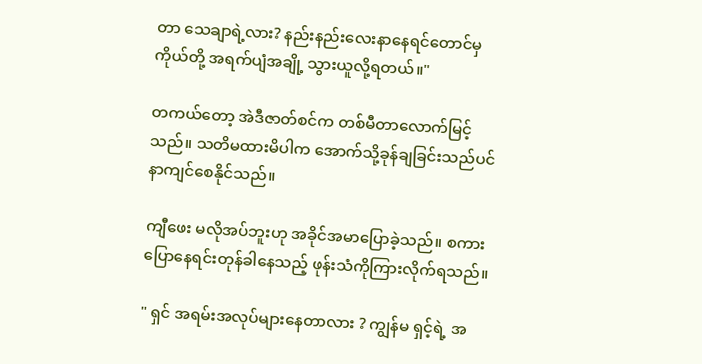တာ သေချာရဲ့လား? နည်းနည်းလေးနာနေရင်တောင်မှ ကိုယ်တို့ အရက်ပျံအချို့ သွားယူလို့ရတယ်။"

တကယ်တော့ အဲဒီဇာတ်စင်က တစ်မီတာလောက်မြင့်သည်။ သတိမထားမိပါက အောက်သို့ခုန်ချခြင်းသည်ပင် နာကျင်စေနိုင်သည်။

ကျီဖေး မလိုအပ်ဘူးဟု အခိုင်အမာပြောခဲ့သည်။ စကား ပြောနေရင်းတုန်ခါနေသည့် ဖုန်းသံကိုကြားလိုက်ရသည်။

" ရှင် အရမ်းအလုပ်များနေတာလား ? ကျွန်မ ရှင့်ရဲ့ အ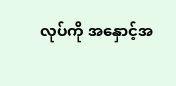လုပ်ကို အနှောင့်အ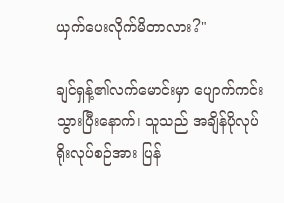ယှက်ပေးလိုက်မိတာလား?"

ချင်ရှန့်၏လက်မောင်းမှာ ပျောက်ကင်းသွားပြီးနောက်၊ သူသည် အချိန်ပိုလုပ်ရိုးလုပ်စဉ်အား ပြန်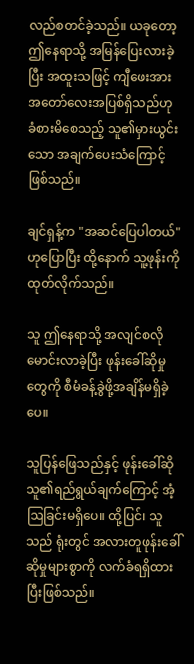လည်စတင်ခဲ့သည်။ ယခုတော့ ဤနေရာသို့ အမြန်ပြေးလားခဲ့ပြီး အထူးသဖြင့် ကျီဖေးအား အတော်လေးအပြစ်ရှိသည်ဟု ခံစားမိစေသည့် သူ၏မှားယွင်းသော အချက်ပေးသံကြောင့်ဖြစ်သည်။

ချင်ရှန့်က "အဆင်ပြေပါတယ်" ဟုပြောပြီး ထို့နောက် သူ့ဖုန်းကိုထုတ်လိုက်သည်။

သူ ဤနေရာသို့ အလျင်စလိုမောင်းလာခဲ့ပြီး ဖုန်းခေါ်ဆိုမှုတွေကို စီမံခန့်ခွဲဖို့အချိန်မရှိခဲ့ပေ။

သူပြန်ဖြေသည်နှင့် ဖုန်းခေါ်ဆိုသူ၏ရည်ရွယ်ချက်ကြောင့် အံ့ဩခြင်းမရှိပေ။ ထို့ပြင်၊ သူသည် ရုံးတွင် အလားတူဖုန်းခေါ်ဆိုမှုများစွာကို လက်ခံရရှိထားပြီးဖြစ်သည်။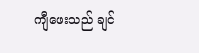ကျီဖေးသည် ချင်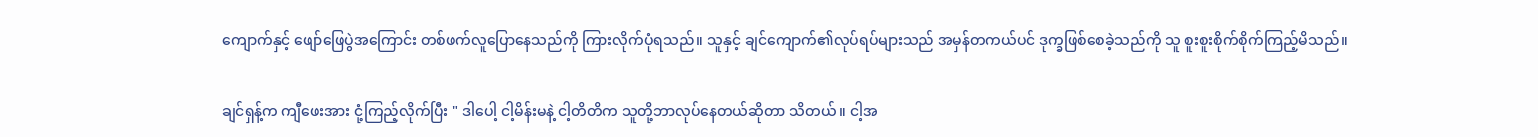ကျောက်နှင့် ဖျော်ဖြေပွဲအကြောင်း တစ်ဖက်လူပြောနေသည်ကို ကြားလိုက်ပုံရသည်။ သူနှင့် ချင်ကျောက်၏လုပ်ရပ်များသည် အမှန်တကယ်ပင် ဒုက္ခဖြစ်စေခဲ့သည်ကို သူ စူးစူးစိုက်စိုက်ကြည့်မိသည်။

ချင်ရှန့်က ကျီဖေးအား ငုံ့ကြည့်လိုက်ပြီး " ဒါပေါ့ ငါ့မိန်းမနဲ့ ငါ့တိတိက သူတို့ဘာလုပ်နေတယ်ဆိုတာ သိတယ်။ ငါ့အ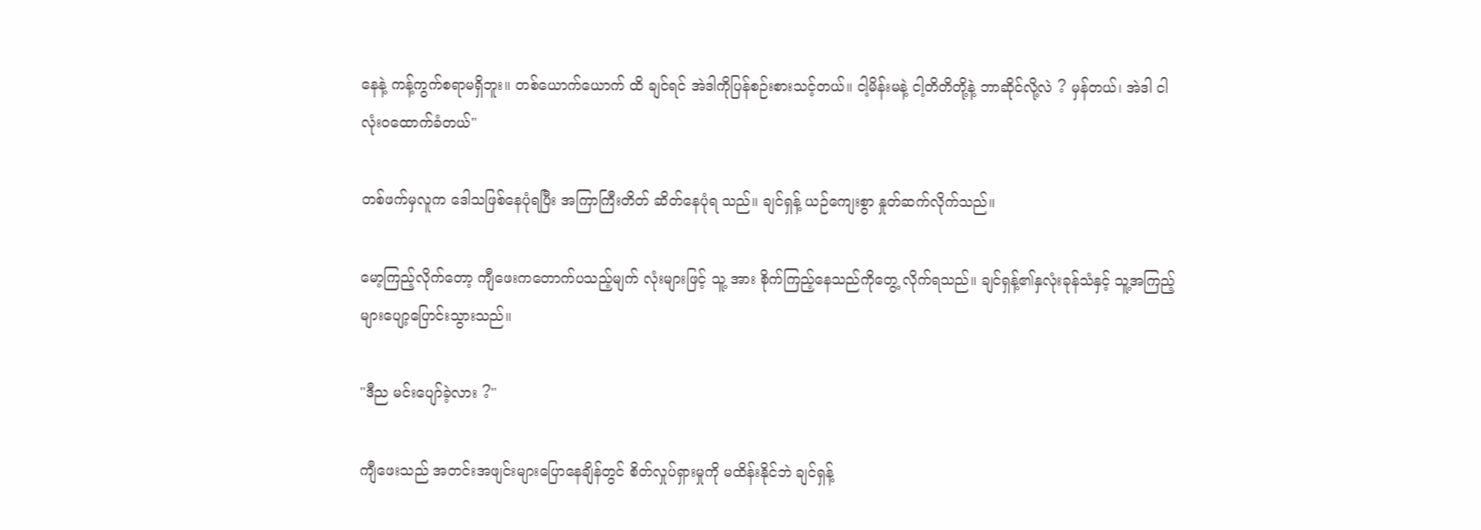နေနဲ့ ကန့်ကွက်စရာမရှိဘူး။ တစ်ယောက်ယောက် ထိ ချင်ရင် အဲဒါကိုပြန်စဉ်းစားသင့်တယ်။ ငါ့မိန်းမနဲ့ ငါ့တိတိတို့နဲ့ ဘာဆိုင်လို့လဲ ? မှန်တယ်၊ အဲဒါ ငါ လုံးဝထောက်ခံတယ်"

တစ်ဖက်မှလူက ဒေါသဖြစ်နေပုံရပြီး အကြာကြီးတိတ် ဆိတ်နေပုံရ သည်။ ချင်ရှန့် ယဉ်ကျေးစွာ နှုတ်ဆက်လိုက်သည်။

မော့ကြည့်လိုက်တော့ ကျီဖေးကတောက်ပသည့်မျက် လုံးများဖြင့် သူ့ အား စိုက်ကြည့်နေသည်ကိုတွေ့ လိုက်ရသည်။ ချင်ရှန့်၏နှလုံးခုန်သံနှင့် သူ့အကြည့်များပျော့ပြောင်းသွားသည်။

"ဒီည မင်းပျော်ခဲ့လား ?"

ကျီဖေးသည် အတင်းအဖျင်းများပြောနေချိန်တွင် စိတ်လှုပ်ရှားမှုကို မထိန်းနိုင်ဘဲ ချင်ရှန့်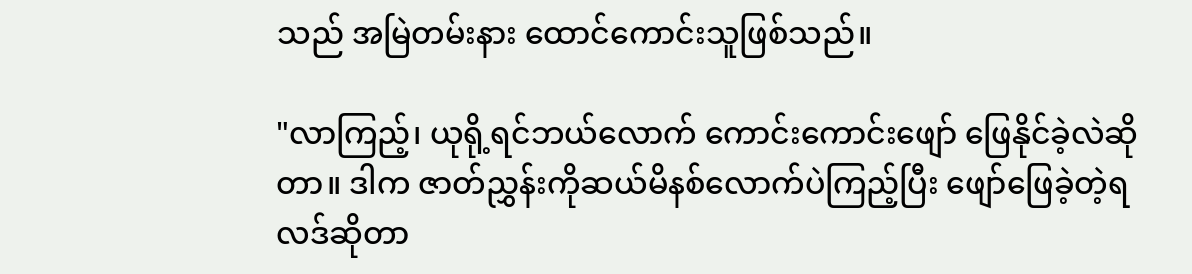သည် အမြဲတမ်းနား ထောင်ကောင်းသူဖြစ်သည်။

"လာကြည့်၊ ယုရို့ရင်ဘယ်လောက် ကောင်းကောင်းဖျော် ဖြေနိုင်ခဲ့လဲဆိုတာ။ ဒါက ဇာတ်ညွှန်းကိုဆယ်မိနစ်လောက်ပဲကြည့်ပြီး ဖျော်ဖြေခဲ့တဲ့ရလဒ်ဆိုတာ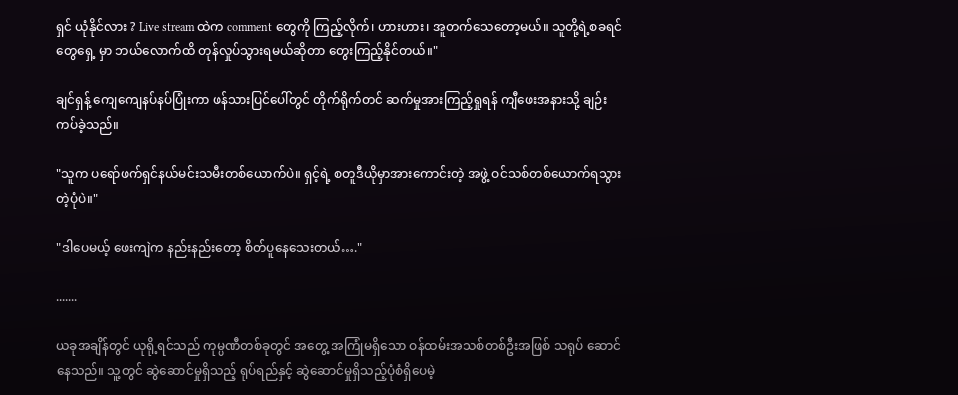ရှင် ယုံနိုင်လား ? Live stream ထဲက comment တွေကို ကြည့်လိုက်၊ ဟားဟား၊ အူတက်သေတော့မယ်။ သူတို့ရဲ့စခရင် တွေရှေ့ မှာ ဘယ်လောက်ထိ တုန်လှုပ်သွားရမယ်ဆိုတာ တွေးကြည့်နိုင်တယ်။"

ချင်ရှန့် ကျေကျေနပ်နပ်ပြုံးကာ ဖန်သားပြင်ပေါ်တွင် တိုက်ရိုက်တင် ဆက်မှုအားကြည့်ရှုရန် ကျီဖေးအနားသို့ ချဉ်းကပ်ခဲ့သည်။

"သူက ပရော်ဖက်ရှင်နယ်မင်းသမီးတစ်ယောက်ပဲ။ ရှင့်ရဲ့ စတူဒီယိုမှာအားကောင်းတဲ့ အဖွဲ့ ဝင်သစ်တစ်ယောက်ရသွားတဲ့ပုံပဲ။"

"ဒါပေမယ့် ဖေးကျဲက နည်းနည်းတော့ စိတ်ပူနေသေးတယ်…."

.......

ယခုအချိန်တွင် ယုရို့ရင်သည် ကုမ္ပဏီတစ်ခုတွင် အတွေ့ အကြုံမရှိသော ဝန်ထမ်းအသစ်တစ်ဦးအဖြစ် သရုပ် ဆောင်နေသည်။ သူ့တွင် ဆွဲဆောင်မှုရှိသည့် ရုပ်ရည်နှင့် ဆွဲဆောင်မှုရှိသည့်ပုံစံရှိပေမဲ့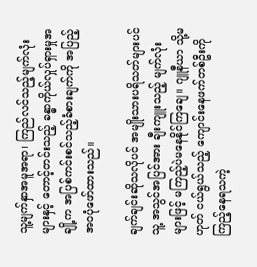သူ့မျက်နှာအမူအရာ၊ ကြည်လင်သည့်မျက်လုံးများနှင့် တောင့်တင်းသည့် ခန္ဓာကိုယ်လှုပ်ရှားမှုအချို့က အပြစ်ကင်းစင်သည့်ခံစားချက်ကို အပြည့်အ၀ပုံဖော်ထားသည်။

ချက်ချင်းဆိုသလိုပင် အမျိုးသားပရိသတ်များပင် သူ့ အသွင်အပြင်အား ချီးကျူးသည့် မျက်လုံးများဖြင့် မကြည့်ပဲမနေနိုင်ကြချေ။ ဂျူနီယာ သို့မဟုတ် ငယ်ရွယ်သည့် ကျောင်းနေဖက်တစ်ဦးကို ကြည့်နေရသကဲ့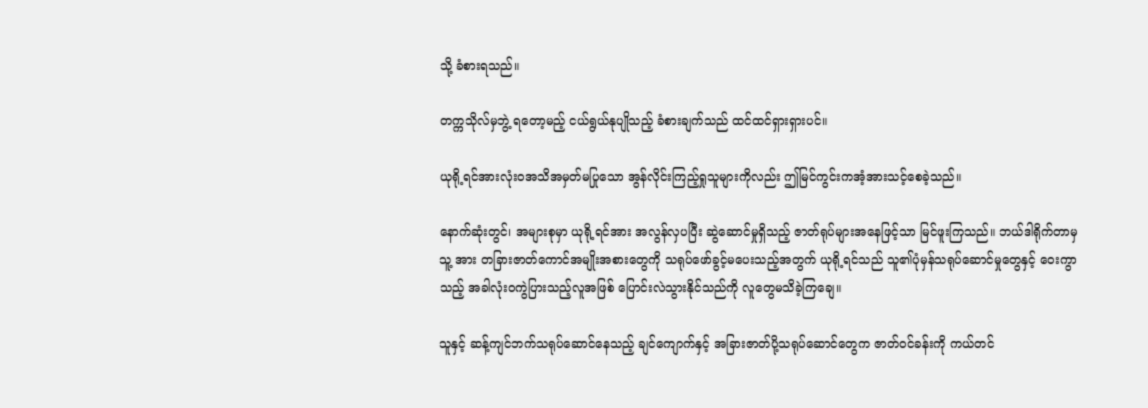သို့ ခံစားရသည်။

တက္ကသိုလ်မှဘွဲ့ ရတော့မည့် ငယ်ရွယ်နုပျိုသည့် ခံစားချက်သည် ထင်ထင်ရှားရှားပင်။

ယုရို့ရင်အားလုံးဝအသိအမှတ်မပြုသော အွန်လိုင်းကြည့်ရှုသူများကိုလည်း ဤမြင်ကွင်းကအံ့အားသင့်စေခဲ့သည်။

နောက်ဆုံးတွင်၊ အများစုမှာ ယုရို့ရင်အား အလွန်လှပပြီး ဆွဲဆောင်မှုရှိသည့် ဇာတ်ရုပ်များအနေဖြင့်သာ မြင်ဖူးကြသည်။ ဘယ်ဒါရိုက်တာမှ သူ့ အား တခြားဇာတ်ကောင်အမျိုးအစားတွေကို သရုပ်ဖော်ခွင့်မပေးသည့်အတွက် ယုရို့ရင်သည် သူ၏ပုံမှန်သရုပ်ဆောင်မှုတွေနှင့် ဝေးကွာသည့် အခါလုံးဝကွဲပြားသည့်လူအဖြစ် ပြောင်းလဲသွားနိုင်သည်ကို လူတွေမသိခဲ့ကြချေ။

သူနှင့် ဆန့်ကျင်ဘက်သရုပ်ဆောင်နေသည့် ချင်ကျောက်နှင့် အခြားဇာတ်ပို့သရုပ်ဆောင်တွေက ဇာတ်ဝင်ခန်းကို ကယ်တင်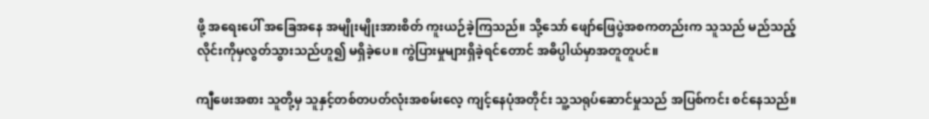ဖို့ အရေးပေါ် အခြေအနေ အမျိုးမျိုးအားစိတ် ကူးယဉ်ခဲ့ကြသည်။ သို့သော် ဖျော်ဖြေပွဲအစကတည်းက သူသည် မည်သည့်လိုင်းကိုမှလွတ်သွားသည်ဟူ၍ မရှိခဲ့ပေ။ ကွဲပြားမှုများရှိခဲ့ရင်တောင် အဓိပ္ပါယ်မှာအတူတူပင်။

ကျီဖေးအစား သူတို့မှ သူနှင့်တစ်တပတ်လုံးအစမ်းလေ့ ကျင့်နေပုံအတိုင်း သူ့သရုပ်ဆောင်မှုသည် အပြစ်ကင်း စင်နေသည်။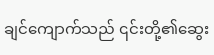ချင်ကျောက်သည် ၎င်းတို့၏ဆွေး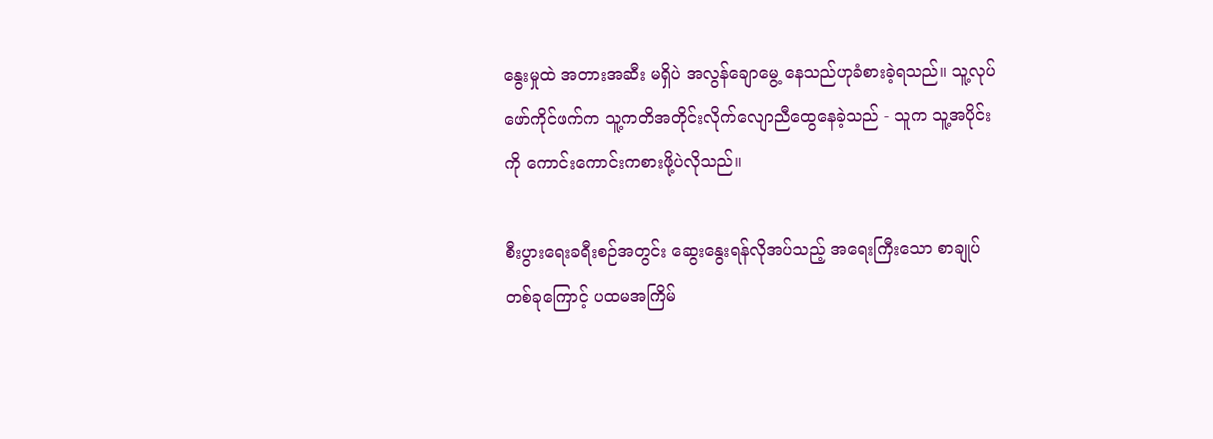နွေးမှုထဲ အတားအဆီး မရှိပဲ အလွန်ချောမွေ့ နေသည်ဟုခံစားခဲ့ရသည်။ သူ့လုပ် ဖော်ကိုင်ဖက်က သူ့ကတိအတိုင်းလိုက်လျောညီထွေနေခဲ့သည် - သူက သူ့အပိုင်းကို ကောင်းကောင်းကစားဖို့ပဲလိုသည်။

စီးပွားရေးခရီးစဉ်အတွင်း ဆွေးနွေးရန်လိုအပ်သည့် အရေးကြီးသော စာချုပ်တစ်ခုကြောင့် ပထမအကြိမ်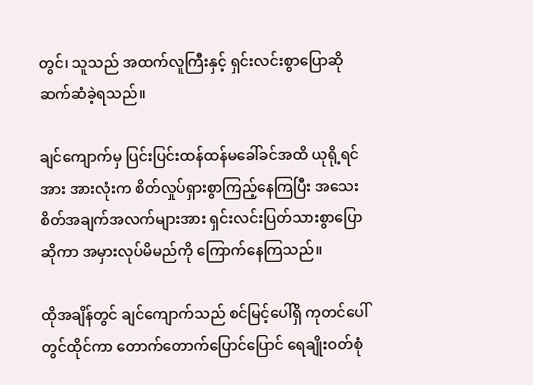တွင်၊ သူသည် အထက်လူကြီးနှင့် ရှင်းလင်းစွာပြောဆိုဆက်ဆံခဲ့ရသည်။

ချင်ကျောက်မှ ပြင်းပြင်းထန်ထန်မခေါ်ခင်အထိ ယုရို့ရင်အား အားလုံးက စိတ်လှုပ်ရှားစွာကြည့်နေကြပြီး အသေး စိတ်အချက်အလက်များအား ရှင်းလင်းပြတ်သားစွာပြောဆိုကာ အမှားလုပ်မိမည်ကို ကြောက်နေကြသည်။

ထိုအချိန်တွင် ချင်ကျောက်သည် စင်မြင့်ပေါ်ရှိ ကုတင်ပေါ်တွင်ထိုင်ကာ တောက်တောက်ပြောင်ပြောင် ရေချိုးဝတ်စုံ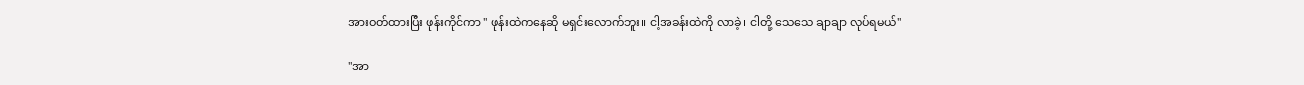အားဝတ်ထားပြီး ဖုန်းကိုင်ကာ " ဖုန်းထဲကနေဆို မရှင်းလောက်ဘူး။ ငါ့အခန်းထဲကို လာခဲ့၊ ငါတို့ သေသေ ချာချာ လုပ်ရမယ်"

"အာ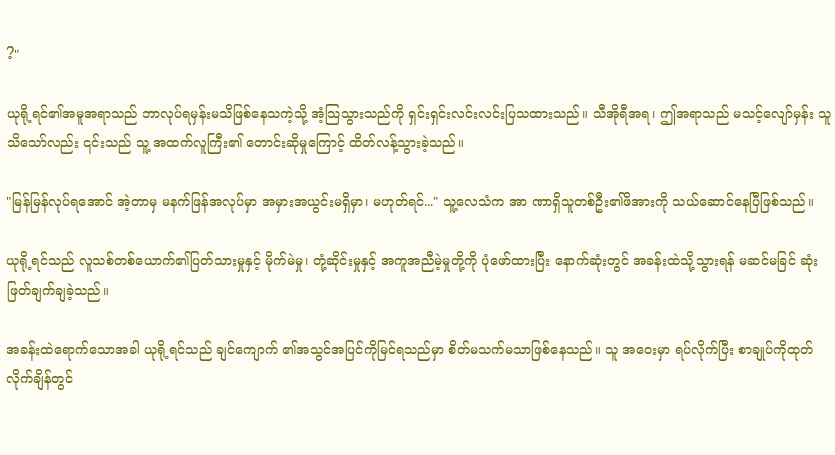?"

ယုရို့ရင်၏အမူအရာသည် ဘာလုပ်ရမှန်းမသိဖြစ်နေသကဲ့သို့ အံ့သြသွားသည်ကို ရှင်းရှင်းလင်းလင်းပြသထားသည်။ သီအိုရီအရ၊ ဤအရာသည် မသင့်လျော်မှန်း သူသိသော်လည်း ၎င်းသည် သူ့ အထက်လူကြီး၏ တောင်းဆိုမှုကြောင့် ထိတ်လန့်သွားခဲ့သည်။

"မြန်မြန်လုပ်ရအောင် အဲ့တာမှ မနက်ဖြန်အလုပ်မှာ အမှားအယွင်းမရှိမှာ၊ မဟုတ်ရင်..." သူ့လေသံက အာ ဏာရှိသူတစ်ဦး၏ဖိအားကို သယ်ဆောင်နေပြီဖြစ်သည်။

ယုရို့ရင်သည် လူသစ်တစ်ယောက်၏ပြတ်သားမှုနှင့် မိုက်မဲမှု၊ တုံ့ဆိုင်းမှုနှင့် အကူအညီမဲ့မှုတို့ကို ပုံဖော်ထားပြီး နောက်ဆုံးတွင် အခန်းထဲသို့သွားရန် မဆင်မခြင် ဆုံးဖြတ်ချက်ချခဲ့သည်။

အခန်းထဲရောက်သောအခါ ယုရို့ရင်သည် ချင်ကျောက် ၏အသွင်အပြင်ကိုမြင်ရသည်မှာ စိတ်မသက်မသာဖြစ်နေသည်။ သူ အဝေးမှာ ရပ်လိုက်ပြီး စာချုပ်ကိုထုတ်လိုက်ချိန်တွင်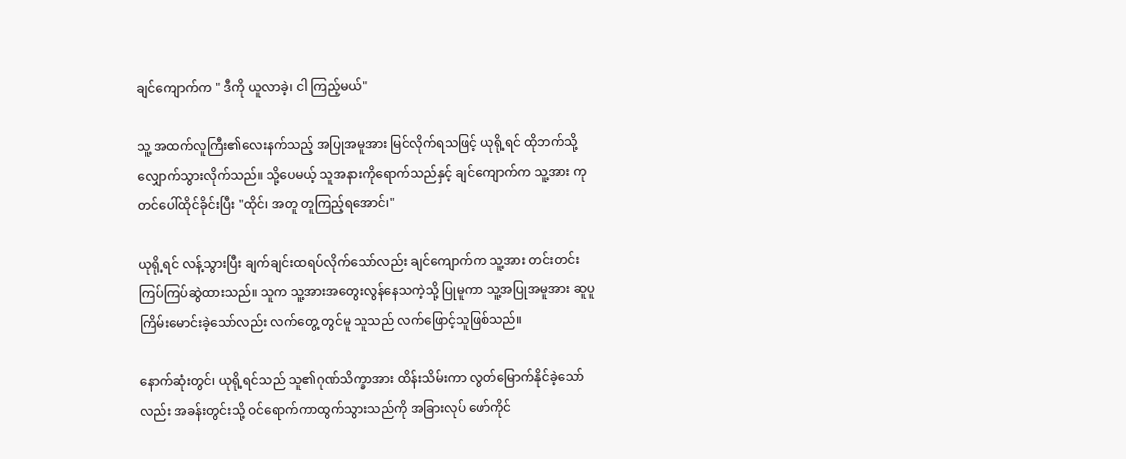ချင်ကျောက်က " ဒီကို ယူလာခဲ့၊ ငါ ကြည့်မယ်"

သူ့ အထက်လူကြီး၏လေးနက်သည့် အပြုအမူအား မြင်လိုက်ရသဖြင့် ယုရို့ရင် ထိုဘက်သို့လျှောက်သွားလိုက်သည်။ သို့ပေမယ့် သူအနားကိုရောက်သည်နှင့် ချင်ကျောက်က သူ့အား ကုတင်ပေါ်ထိုင်ခိုင်းပြီး "ထိုင်၊ အတူ တူကြည့်ရအောင်၊"

ယုရို့ရင် လန့်သွားပြီး ချက်ချင်းထရပ်လိုက်သော်လည်း ချင်ကျောက်က သူ့အား တင်းတင်းကြပ်ကြပ်ဆွဲထားသည်။ သူက သူ့အားအတွေးလွန်နေသကဲ့သို့ ပြုမူကာ သူ့အပြုအမူအား ဆူပူကြိမ်းမောင်းခဲ့သော်လည်း လက်တွေ့ တွင်မူ သူသည် လက်ဖြောင့်သူဖြစ်သည်။

နောက်ဆုံးတွင်၊ ယုရို့ရင်သည် သူ၏ဂုဏ်သိက္ခာအား ထိန်းသိမ်းကာ လွတ်မြောက်နိုင်ခဲ့သော်လည်း အခန်းတွင်းသို့ ဝင်ရောက်ကာထွက်သွားသည်ကို အခြားလုပ် ဖော်ကိုင်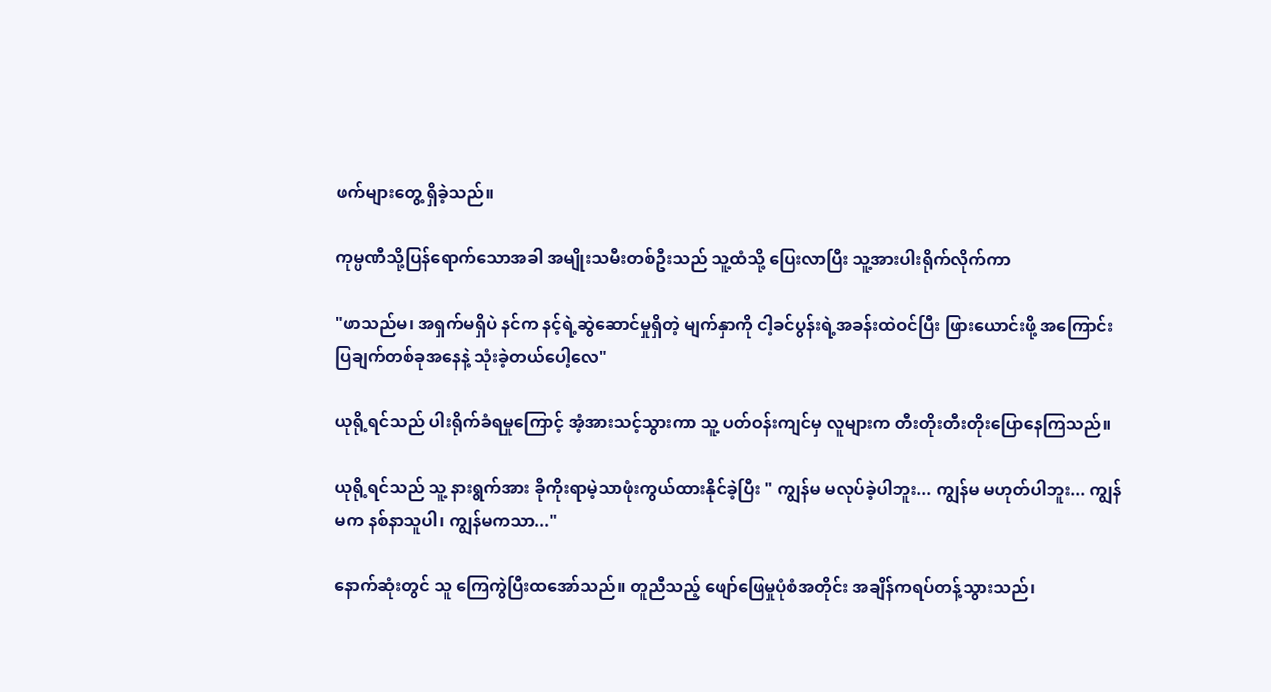ဖက်များတွေ့ ရှိခဲ့သည်။

ကုမ္ပဏီသို့ပြန်ရောက်သောအခါ အမျိုးသမီးတစ်ဦးသည် သူ့ထံသို့ ပြေးလာပြီး သူ့အားပါးရိုက်လိုက်ကာ

"ဖာသည်မ၊ အရှက်မရှိပဲ နင်က နင့်ရဲ့ဆွဲဆောင်မှုရှိတဲ့ မျက်နှာကို ငါ့ခင်ပွန်းရဲ့အခန်းထဲဝင်ပြီး ဖြားယောင်းဖို့ အကြောင်းပြချက်တစ်ခုအနေနဲ့ သုံးခဲ့တယ်ပေါ့လေ"

ယုရို့ရင်သည် ပါးရိုက်ခံရမှုကြောင့် အံ့အားသင့်သွားကာ သူ့ ပတ်ဝန်းကျင်မှ လူများက တီးတိုးတီးတိုးပြောနေကြသည်။

ယုရို့ရင်သည် သူ့ နားရွက်အား ခိုကိုးရာမဲ့သာဖုံးကွယ်ထားနိုင်ခဲ့ပြီး " ကျွန်မ မလုပ်ခဲ့ပါဘူး... ကျွန်မ မဟုတ်ပါဘူး... ကျွန်မက နစ်နာသူပါ၊ ကျွန်မကသာ..."

နောက်ဆုံးတွင် သူ ကြေကွဲပြီးထအော်သည်။ တူညီသည့် ဖျော်ဖြေမှုပုံစံအတိုင်း အချိန်ကရပ်တန့်သွားသည်၊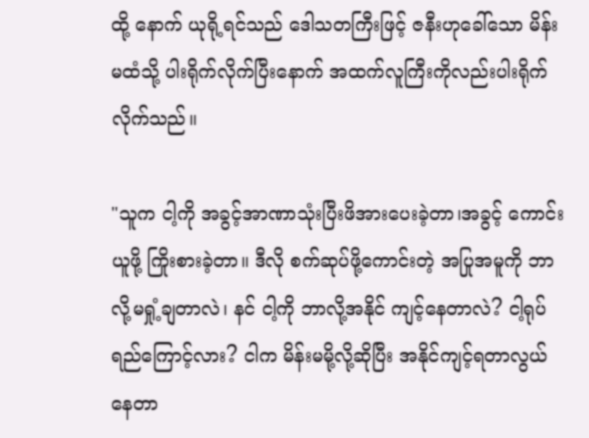ထို့ နောက် ယုရို့ရင်သည် ဒေါသတကြီးဖြင့် ဇနီးဟုခေါ်သော မိန်းမထံသို့ ပါးရိုက်လိုက်ပြီးနောက် အထက်လူကြီးကိုလည်းပါးရိုက်လိုက်သည်။

"သူက ငါ့ကို အခွင့်အာဏာသုံးပြီးဖိအားပေးခဲ့တာ၊အခွင့် ကောင်းယူဖို့ ကြိုးစားခဲ့တာ။ ဒီလို စက်ဆုပ်ဖို့ကောင်းတဲ့ အပြုအမူကို ဘာလို့မရှုံ့ချတာလဲ၊ နင် ငါ့ကို ဘာလို့အနိုင် ကျင့်နေတာလဲ? ငါ့ရုပ်ရည်ကြောင့်လား? ငါက မိန်းမမို့လို့ဆိုပြီး အနိုင်ကျင့်ရတာလွယ်နေတာ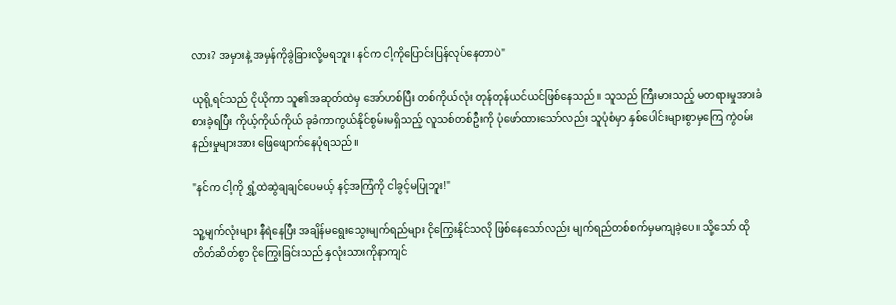လား? အမှားနဲ့ အမှန်ကိုခွဲခြားလို့မရဘူး၊ နင်က ငါ့ကိုပြောင်းပြန်လုပ်နေတာပဲ"

ယုရို့ရင်သည် ငိုယိုကာ သူ၏အဆုတ်ထဲမှ အော်ဟစ်ပြီး တစ်ကိုယ်လုံး တုန်တုန်ယင်ယင်ဖြစ်နေသည်။ သူသည် ကြီးမားသည့် မတရားမှုအားခံစားခဲ့ရပြီး ကိုယ့်ကိုယ်ကိုယ် ခုခံကာကွယ်နိုင်စွမ်းမရှိသည့် လူသစ်တစ်ဦးကို ပုံဖော်ထားသော်လည်း သူပုံစံမှာ နှစ်ပေါင်းများစွာမှကြေ ကွဲဝမ်းနည်းမှုများအား ဖြေဖျောက်နေပုံရသည်။

"နင်က ငါ့ကို ရွှံ့ထဲဆွဲချချင်ပေမယ့် နင့်အကြံကို ငါခွင့်မပြုဘူး!"

သူ့မျက်လုံးများ နီရဲနေပြီး အချိန်မရွေးသွေးမျက်ရည်များ ငိုကြွေးနိုင်သလို ဖြစ်နေသော်လည်း မျက်ရည်တစ်စက်မှမကျခဲ့ပေ။ သို့သော် ထိုတိတ်ဆိတ်စွာ ငိုကြွေးခြင်းသည် နှလုံးသားကိုနာကျင်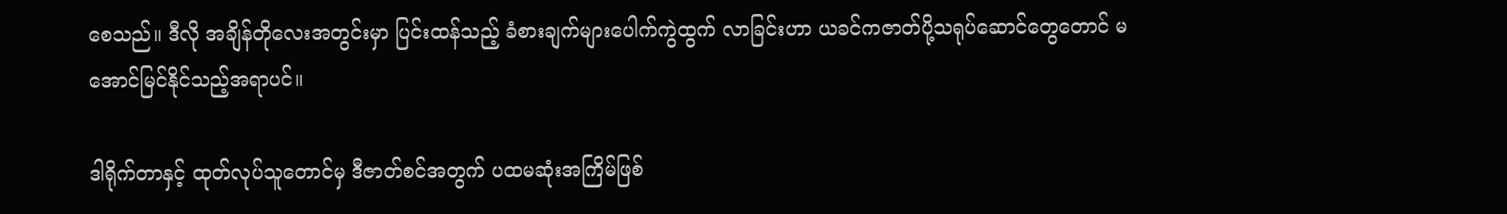စေသည်။ ဒီလို အချိန်တိုလေးအတွင်းမှာ ပြင်းထန်သည့် ခံစားချက်များပေါက်ကွဲထွက် လာခြင်းဟာ ယခင်ကဇာတ်ပို့သရုပ်ဆောင်တွေတောင် မအောင်မြင်နိုင်သည့်အရာပင်။

ဒါရိုက်တာနှင့် ထုတ်လုပ်သူတောင်မှ ဒီဇာတ်စင်အတွက် ပထမဆုံးအကြိမ်ဖြစ်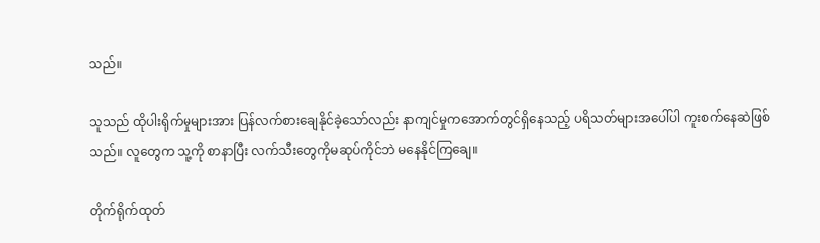သည်။

သူသည် ထိုပါးရိုက်မှုများအား ပြန်လက်စားချေနိုင်ခဲ့သော်လည်း နာကျင်မှုကအောက်တွင်ရှိနေသည့် ပရိသတ်များအပေါ်ပါ ကူးစက်နေဆဲဖြစ်သည်။ လူတွေက သူ့ကို စာနာပြီး လက်သီးတွေကိုမဆုပ်ကိုင်ဘဲ မနေနိုင်ကြချေ။

တိုက်ရိုက်ထုတ်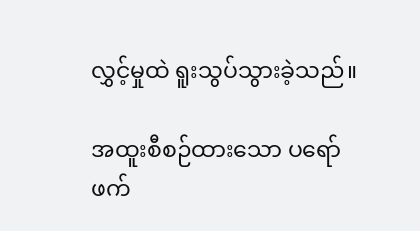လွှင့်မှုထဲ ရူးသွပ်သွားခဲ့သည်။

အထူးစီစဉ်ထားသော ပရော်ဖက်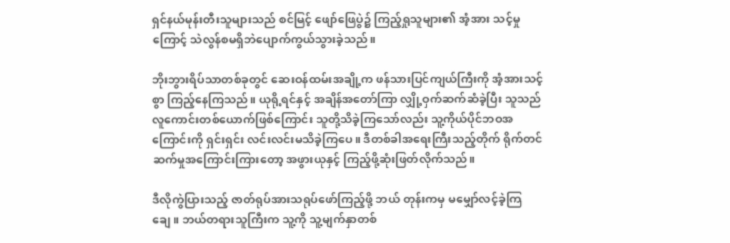ရှင်နယ်မုန်းတီးသူများသည် စင်မြင့် ဖျော်ဖြေပွဲ၌ ကြည့်ရှုသူများ၏ အံ့အား သင့်မှုကြောင့် သဲလွန်စမရှိဘဲပျောက်ကွယ်သွားခဲ့သည်။

ဘိုးဘွားရိပ်သာတစ်ခုတွင် ဆေးဝန်ထမ်းအချို့က ဖန်သားပြင်ကျယ်ကြီးကို အံ့အားသင့်စွာ ကြည့်နေကြသည်။ ယုရို့ရင်နှင့် အချိန်အတော်ကြာ လျှို့ဝှက်ဆက်ဆံခဲ့ပြီး သူသည် လူကောင်းတစ်ယောက်ဖြစ်ကြောင်း သူတို့သိခဲ့ကြသော်လည်း သူ့ကိုယ်ပိုင်ဘဝအကြောင်းကို ရှင်းရှင်း လင်းလင်းမသိခဲ့ကြပေ။ ဒီတစ်ခါအရေးကြီးသည့်တိုက် ရိုက်တင်ဆက်မှုအကြောင်းကြားတော့ အဖွားယုနှင့် ကြည့်ဖို့ဆုံးဖြတ်လိုက်သည်။

ဒီလိုကွဲပြားသည့် ဇာတ်ရုပ်အားသရုပ်ဖော်ကြည့်ဖို့ ဘယ် တုန်းကမှ မမျှော်လင့်ခဲ့ကြချေ။ ဘယ်တရားသူကြီးက သူ့ကို သူ့မျက်နှာတစ်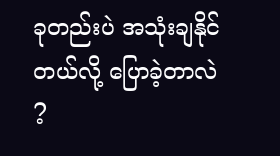ခုတည်းပဲ အသုံးချနိုင်တယ်လို့ ပြောခဲ့တာလဲ ?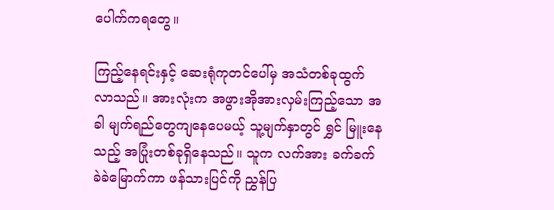ပေါက်ကရတွေ။

ကြည့်နေရင်းနှင့် ဆေးရုံကုတင်ပေါ်မှ အသံတစ်ခုထွက်လာသည်။ အားလုံးက အဖွားအိုအားလှမ်းကြည့်သော အခါ မျက်ရည်တွေကျနေပေမယ့် သူ့မျက်နှာတွင် ရွှင် မြူးနေသည့် အပြုံးတစ်ခုရှိနေသည်။ သူက လက်အား ခက်ခက်ခဲခဲမြောက်ကာ ဖန်သားပြင်ကို ညွှန်ပြ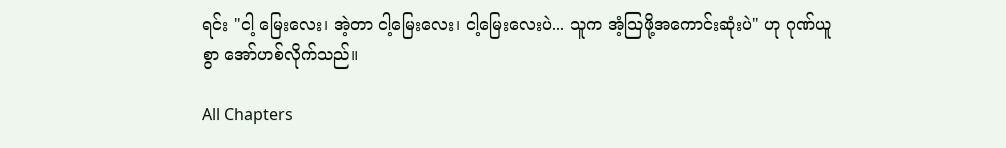ရင်း "ငါ့ မြေးလေး၊ အဲ့တာ ငါ့မြေးလေး၊ ငါ့မြေးလေးပဲ... သူက အံ့သြဖို့အကောင်းဆုံးပဲ" ဟု ဂုဏ်ယူစွာ အော်ဟစ်လိုက်သည်။

All Chapters